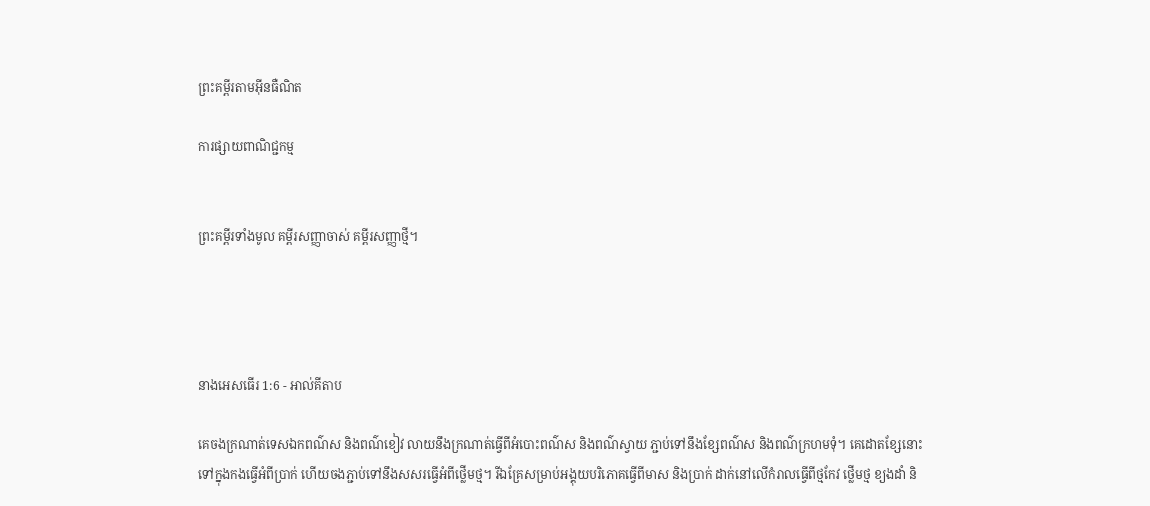ព្រះគម្ពីរតាមអ៊ីនធឺណិត

ការផ្សាយពាណិជ្ជកម្ម


ព្រះគម្ពីរទាំងមូល គម្ពីរសញ្ញាចាស់ គម្ពីរសញ្ញាថ្មី។




នាងអេសធើរ 1:6 - អាល់គីតាប

គេចងក្រណាត់ទេស‌ឯកពណ៌ស និងពណ៌ខៀវ លាយនឹងក្រណាត់ធ្វើពីអំបោះពណ៌ស និងពណ៌ស្វាយ ភ្ជាប់ទៅនឹងខ្សែពណ៌ស និងពណ៌ក្រហមទុំ។ គេដោតខ្សែនោះទៅក្នុងកងធ្វើអំពីប្រាក់ ហើយចងភ្ជាប់ទៅនឹងសសរធ្វើអំពីថ្លើមថ្ម។ រីឯគ្រែសម្រាប់អង្គុយបរិភោគធ្វើពីមាស និងប្រាក់ ដាក់នៅលើកំរាលធ្វើពីថ្មកែវ ថ្លើមថ្ម ខ្យងដាំ និ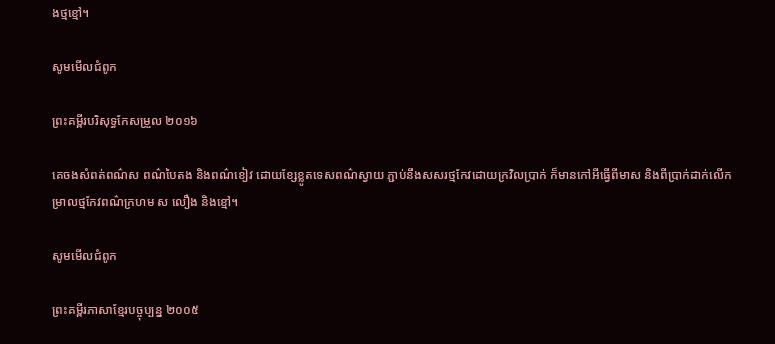ងថ្មខ្មៅ។

សូមមើលជំពូក

ព្រះគម្ពីរបរិសុទ្ធកែសម្រួល ២០១៦

គេចងសំពត់ពណ៌ស ពណ៌បៃតង និងពណ៌ខៀវ ដោយខ្សែខ្លូតទេសពណ៌ស្វាយ ភ្ជាប់នឹងសសរថ្មកែវដោយក្រវិលប្រាក់ ក៏មានកៅអីធ្វើពីមាស និងពីប្រាក់ដាក់លើកម្រាលថ្មកែវពណ៌ក្រហម ស លឿង និងខ្មៅ។

សូមមើលជំពូក

ព្រះគម្ពីរភាសាខ្មែរបច្ចុប្បន្ន ២០០៥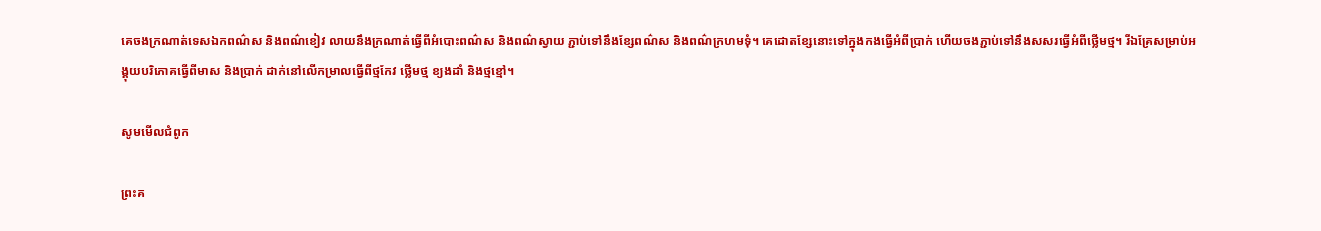គេចងក្រណាត់ទេស‌ឯកពណ៌ស និងពណ៌ខៀវ លាយនឹងក្រណាត់ធ្វើពីអំបោះពណ៌ស និងពណ៌ស្វាយ ភ្ជាប់ទៅនឹងខ្សែពណ៌ស និងពណ៌ក្រហមទុំ។ គេដោតខ្សែនោះទៅក្នុងកងធ្វើអំពីប្រាក់ ហើយចងភ្ជាប់ទៅនឹងសសរធ្វើអំពីថ្លើមថ្ម។ រីឯគ្រែសម្រាប់អង្គុយបរិភោគធ្វើពីមាស និងប្រាក់ ដាក់នៅលើកម្រាលធ្វើពីថ្មកែវ ថ្លើមថ្ម ខ្យងដាំ និងថ្មខ្មៅ។

សូមមើលជំពូក

ព្រះគ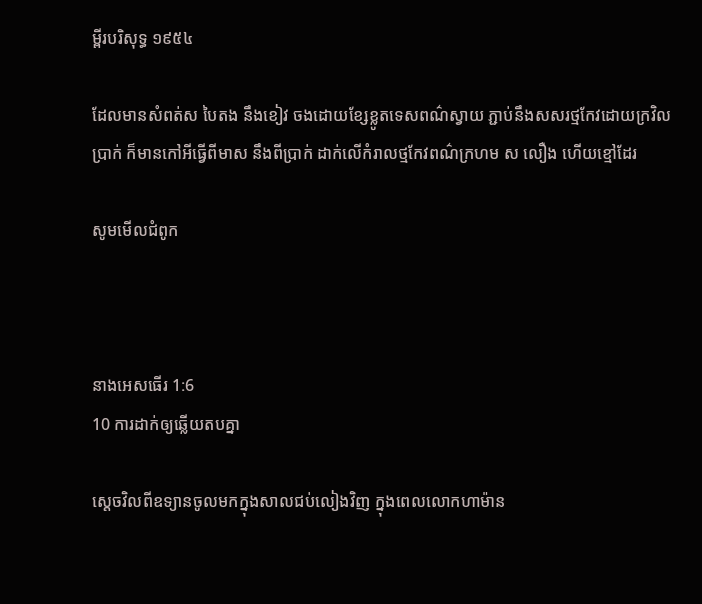ម្ពីរបរិសុទ្ធ ១៩៥៤

ដែលមានសំពត់ស បៃតង នឹងខៀវ ចងដោយខ្សែខ្លូត‌ទេសពណ៌ស្វាយ ភ្ជាប់នឹងសសរថ្មកែវដោយក្រវិលប្រាក់ ក៏មានកៅអីធ្វើពីមាស នឹងពីប្រាក់ ដាក់លើកំរាលថ្មកែវពណ៌ក្រហម ស លឿង ហើយខ្មៅដែរ

សូមមើលជំពូក



នាងអេសធើរ 1:6
10 ការដាក់ឲ្យឆ្លើយតបគ្នា

ស្តេចវិលពីឧទ្យានចូលមកក្នុងសាលជប់‌លៀងវិញ ក្នុងពេលលោកហាម៉ាន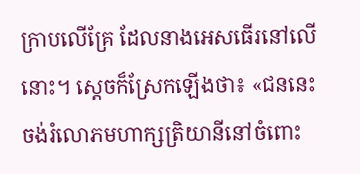ក្រាបលើគ្រែ ដែលនាងអេសធើរនៅលើនោះ។ ស្តេចក៏ស្រែកឡើងថា៖ «ជននេះចង់រំលោភមហា‌ក្សត្រិ‌យានីនៅចំពោះ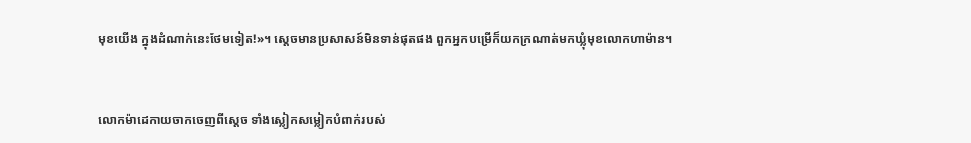មុខយើង ក្នុងដំណាក់នេះថែមទៀត!»។ ស្តេចមានប្រសាសន៍មិនទាន់ផុតផង ពួកអ្នកបម្រើក៏យកក្រណាត់មកឃ្លុំមុខលោកហាម៉ាន។


លោកម៉ាដេ‌កាយចាកចេញពីស្តេច ទាំងស្លៀកសម្លៀក‌បំពាក់របស់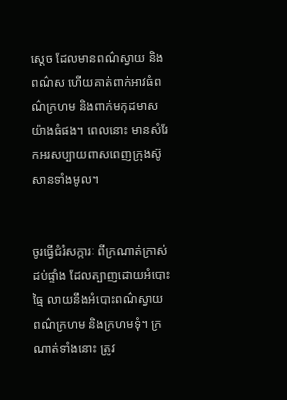ស្ដេច ដែលមានពណ៌ស្វាយ និងពណ៌ស ហើយគាត់ពាក់អាវធំពណ៌ក្រហម និងពាក់មកុដមាសយ៉ាងធំផង។ ពេលនោះ មានសំរែកអរសប្បាយពាស‌ពេញក្រុងស៊ូសានទាំងមូល។


ចូរធ្វើជំរំ‌សក្ការៈ ពីក្រណាត់ក្រាស់ដប់ផ្ទាំង ដែលត្បាញដោយអំបោះធ្មៃ លាយនឹងអំបោះពណ៌ស្វាយ ពណ៌ក្រហម និងក្រហមទុំ។ ក្រណាត់ទាំងនោះ ត្រូវ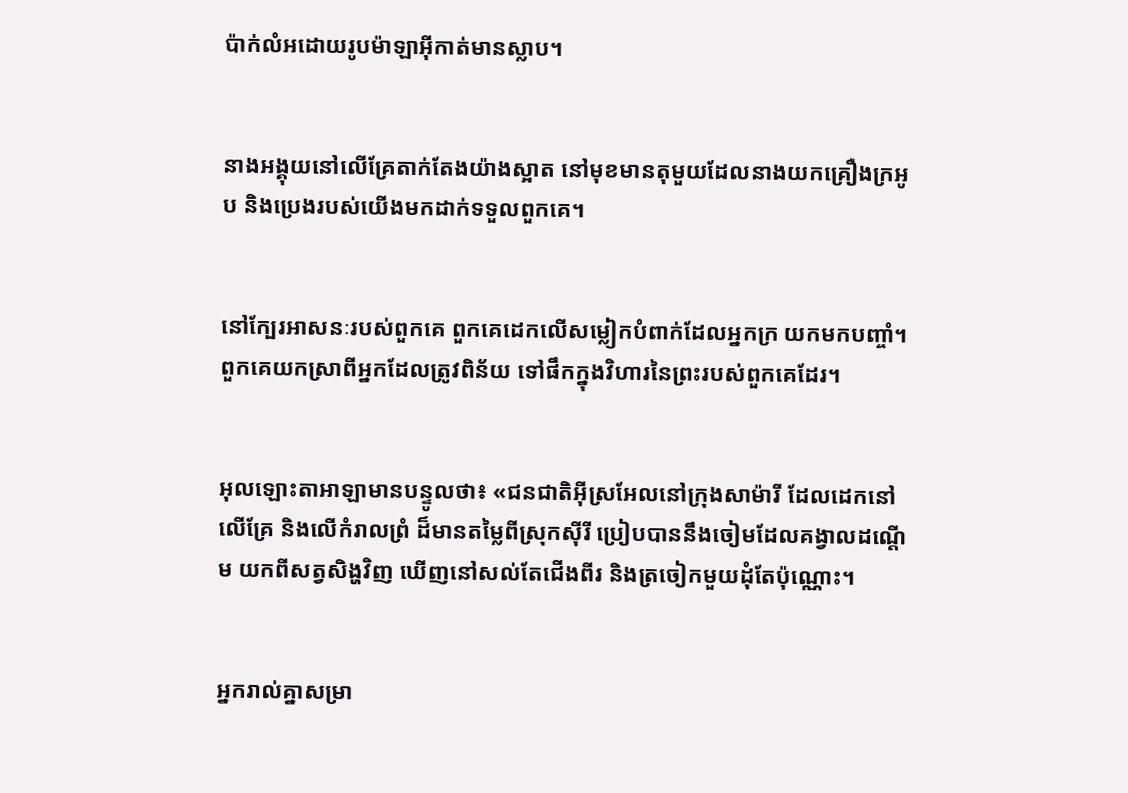ប៉ាក់លំអដោយរូបម៉ាឡា‌អ៊ីកាត់មានស្លាប។


នាងអង្គុយនៅលើគ្រែតាក់តែងយ៉ាងស្អាត នៅមុខមានតុមួយដែលនាងយកគ្រឿងក្រអូប និងប្រេងរបស់យើងមកដាក់ទទួលពួកគេ។


នៅក្បែរអាសនៈរបស់ពួកគេ ពួកគេដេកលើសម្លៀក‌បំពាក់ដែលអ្នកក្រ យកមកបញ្ចាំ។ ពួកគេយកស្រាពីអ្នកដែលត្រូវពិន័យ ទៅផឹកក្នុងវិហារនៃព្រះរបស់ពួកគេដែរ។


អុលឡោះ‌តាអាឡាមានបន្ទូលថា៖ «ជន‌ជាតិអ៊ីស្រ‌អែលនៅក្រុងសាម៉ារី ដែលដេកនៅលើគ្រែ និងលើកំរាលព្រំ ដ៏មានតម្លៃពីស្រុកស៊ីរី ប្រៀបបាននឹងចៀមដែលគង្វាលដណ្ដើម យកពីសត្វសិង្ហវិញ ឃើញនៅសល់តែជើងពីរ និងត្រចៀកមួយដុំតែប៉ុណ្ណោះ។


អ្នករាល់គ្នាសម្រា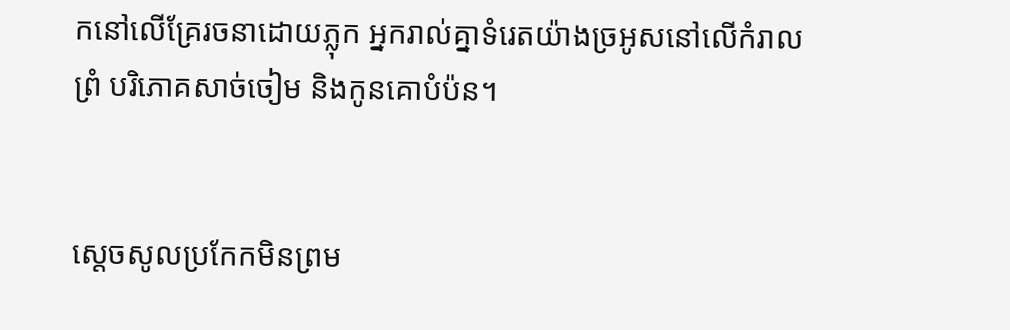កនៅលើគ្រែរចនាដោយភ្លុក អ្នករាល់គ្នាទំរេតយ៉ាងច្រអូសនៅលើកំរាលព្រំ បរិភោគសាច់ចៀម និងកូនគោបំប៉ន។


ស្តេចសូលប្រកែកមិនព្រម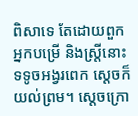ពិសាទេ តែដោយពួកអ្នកបម្រើ និងស្ត្រីនោះទទូចអង្វរពេក ស្តេចក៏យល់ព្រម។ ស្តេចក្រោ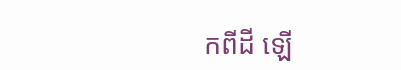កពីដី ឡើ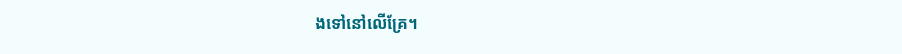ងទៅនៅលើគ្រែ។